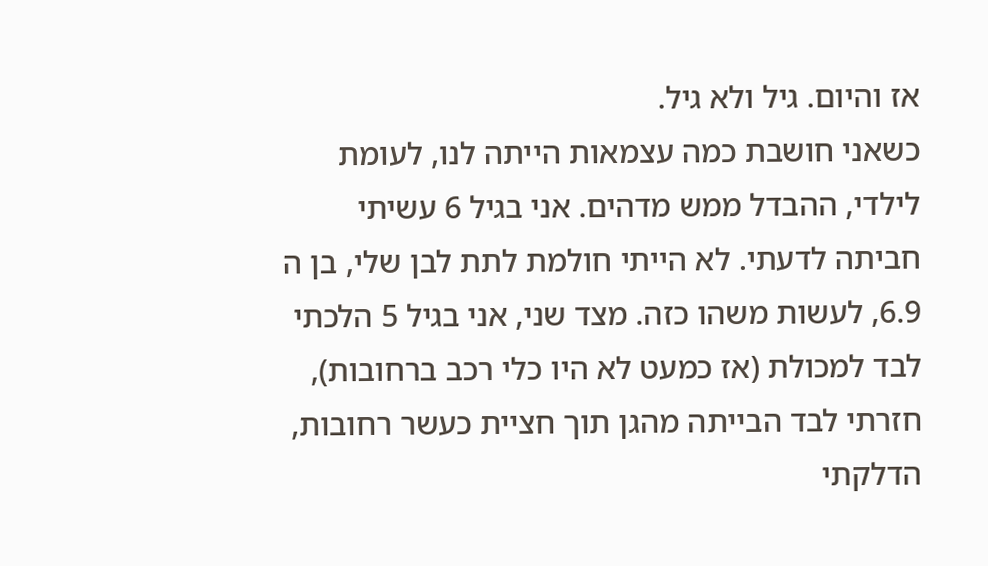אז והיום. גיל ולא גיל.
כשאני חושבת כמה עצמאות הייתה לנו, לעומת לילדי, ההבדל ממש מדהים. אני בגיל 6 עשיתי חביתה לדעתי. לא הייתי חולמת לתת לבן שלי, בן ה 6.9, לעשות משהו כזה. מצד שני, אני בגיל 5 הלכתי לבד למכולת (אז כמעט לא היו כלי רכב ברחובות), חזרתי לבד הבייתה מהגן תוך חציית כעשר רחובות, הדלקתי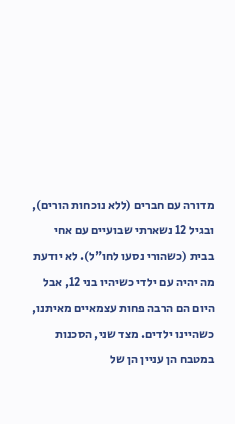מדורה עם חברים (ללא נוכחות הורים), ובגיל 12 נשארתי שבועיים עם אחי בבית (כשהורי נסעו לחו"ל). לא יודעת מה יהיה עם ילדי כשיהיו בני 12, אבל היום הם הרבה פחות עצמאיים מאיתנו, כשהיינו ילדים. מצד שני, הסכנות במטבח הן עניין הן של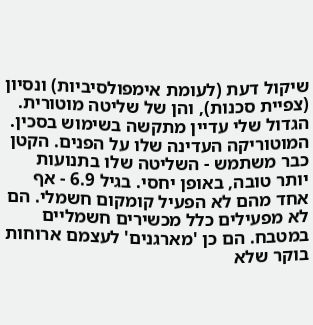שיקול דעת (לעומת אימפולסיביות) ונסיון (צפיית סכנות), והן של שליטה מוטורית. הגדול שלי עדיין מתקשה בשימוש בסכין. המוטוריקה העדינה שלו על הפנים. הקטן כבר משתמש - השליטה שלו בתנועות יותר טובה, באופן יחסי. בגיל 6.9 - אף אחד מהם לא הפעיל קומקום חשמלי. הם לא מפעילים כלל מכשירים חשמליים במטבח. הם כן 'מארגנים' לעצמם ארוחות בוקר שלא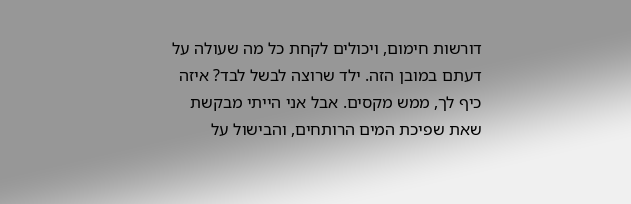דורשות חימום, ויכולים לקחת כל מה שעולה על דעתם במובן הזה. ילד שרוצה לבשל לבד? איזה כיף לך, ממש מקסים. אבל אני הייתי מבקשת שאת שפיכת המים הרותחים, והבישול על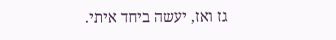גז ואז, יעשה ביחד איתי.